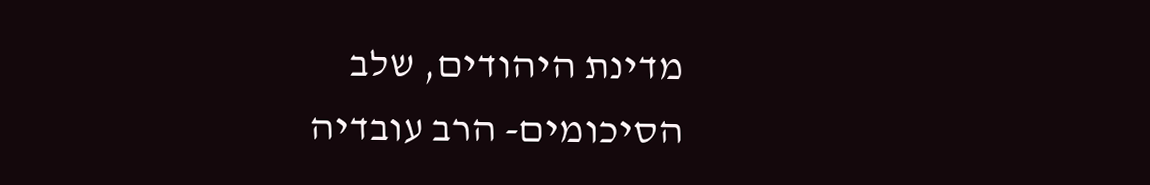מדינת היהודים, שלב הסיכומים- הרב עובדיה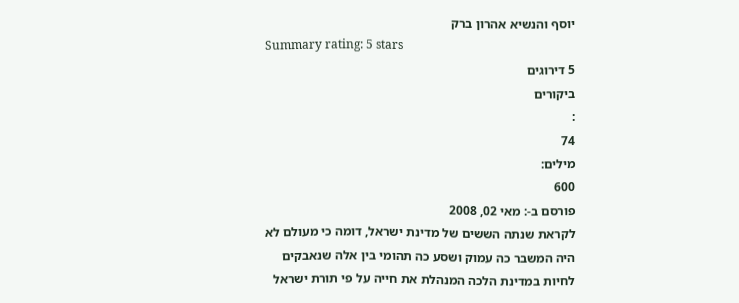יוסף והנשיא אהרון ברק
Summary rating: 5 stars
5 דירוגים
ביקורים
:
74
מילים:
600
פורסם ב-: מאי 02, 2008
לקראת שנתה הששים של מדינת ישראל, דומה כי מעולם לא היה המשבר כה עמוק ושסע כה תהומי בין אלה שנאבקים לחיות במדינת הלכה המנהלת את חייה על פי תורת ישראל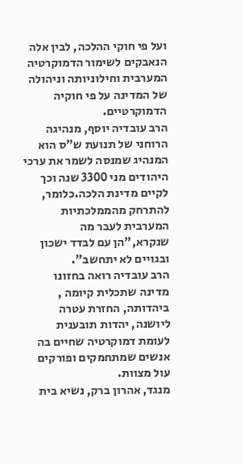ועל פי חוקי ההלכה, לבין אלה הנאבקים לשימור הדמוקרטיה המערבית וחילוניותה וניהולה של המדינה על פי חוקיה הדמוקרטיים.
הרב עובדיה יוסף, מנהיגה הרוחני של תנועת ש"ס הוא המנהיג שמנסה לשמר את ערכי היהודים מני 3300 שנה וכך לקיים מדינת הלכה.כלומר, להתרחק מהממלכתיות המערבית לעבר מה שנקרא,"הן עם לבדד ישכון ובגויים לא יתחשב".
הרב עובדיה רואה בחזונו מדינה שתכלית קיומה , ביהדותה, החזרת עטרה ליושנה, יהדות תובענית לעומת דמוקרטיה שחיים בה אנשים שמתחמקים ופורקים עול מצוות.
מנגד, אהרון ברק, נשיא בית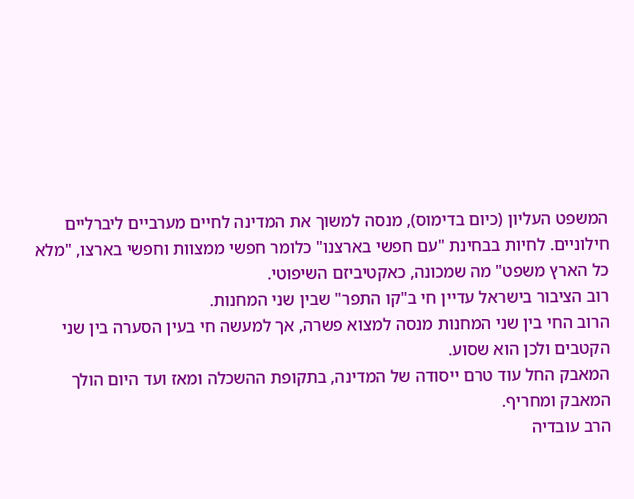המשפט העליון (כיום בדימוס), מנסה למשוך את המדינה לחיים מערביים ליברליים חילוניים. לחיות בבחינת "עם חפשי בארצנו" כלומר חפשי ממצוות וחפשי בארצו, "מלא כל הארץ משפט" מה שמכונה, כאקטיביזם השיפוטי.
רוב הציבור בישראל עדיין חי ב"קו התפר" שבין שני המחנות.
הרוב החי בין שני המחנות מנסה למצוא פשרה, אך למעשה חי בעין הסערה בין שני הקטבים ולכן הוא שסוע.
המאבק החל עוד טרם ייסודה של המדינה, בתקופת ההשכלה ומאז ועד היום הולך המאבק ומחריף.
הרב עובדיה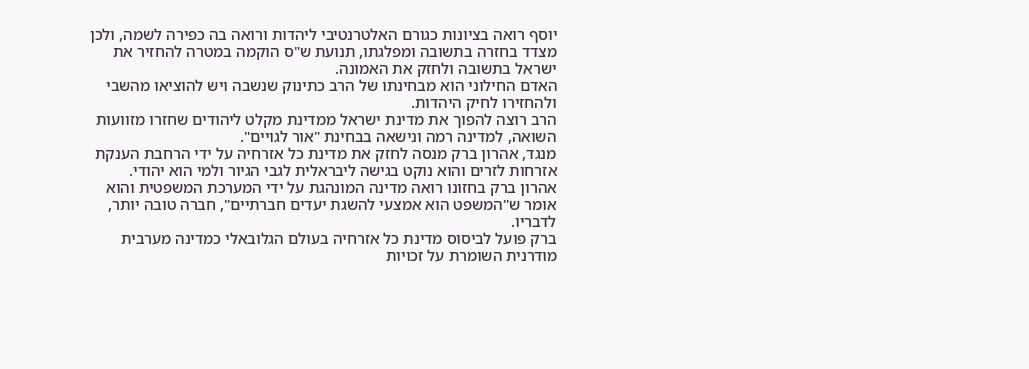יוסף רואה בציונות כגורם האלטרנטיבי ליהדות ורואה בה כפירה לשמה, ולכן מצדד בחזרה בתשובה ומפלגתו, תנועת ש"ס הוקמה במטרה להחזיר את ישראל בתשובה ולחזק את האמונה.
האדם החילוני הוא מבחינתו של הרב כתינוק שנשבה ויש להוציאו מהשבי ולהחזירו לחיק היהדות.
הרב רוצה להפוך את מדינת ישראל ממדינת מקלט ליהודים שחזרו מזוועות השואה, למדינה רמה ונישאה בבחינת "אור לגויים".
מנגד, אהרון ברק מנסה לחזק את מדינת כל אזרחיה על ידי הרחבת הענקת אזרחות לזרים והוא נוקט בגישה ליבראלית לגבי הגיור ולמי הוא יהודי.
אהרון ברק בחזונו רואה מדינה המונהגת על ידי המערכת המשפטית והוא אומר ש"המשפט הוא אמצעי להשגת יעדים חברתיים", חברה טובה יותר, לדבריו.
ברק פועל לביסוס מדינת כל אזרחיה בעולם הגלובאלי כמדינה מערבית מודרנית השומרת על זכויות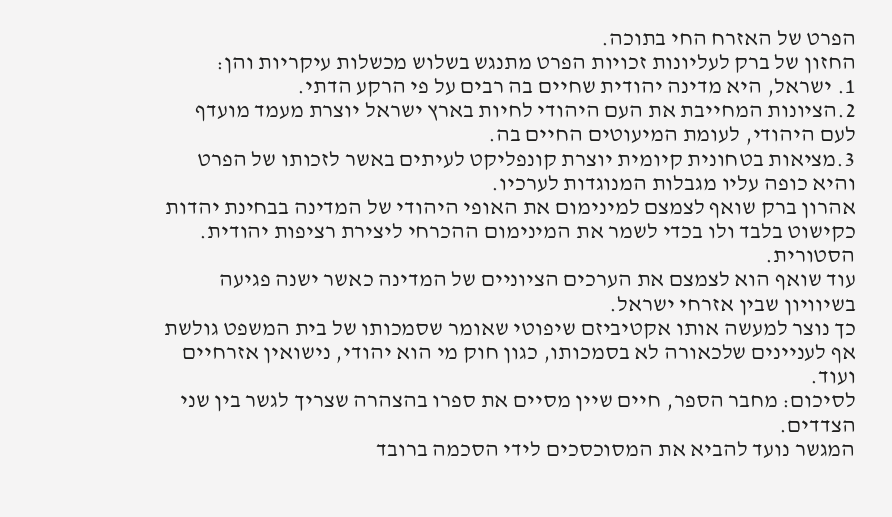הפרט של האזרח החי בתוכה.
החזון של ברק לעליונות זכויות הפרט מתנגש בשלוש מכשלות עיקריות והן:
1. ישראל, היא מדינה יהודית שחיים בה רבים על פי הרקע הדתי.
2.הציונות המחייבת את העם היהודי לחיות בארץ ישראל יוצרת מעמד מועדף לעם היהודי, לעומת המיעוטים החיים בה.
3.מציאות בטחונית קיומית יוצרת קונפליקט לעיתים באשר לזכותו של הפרט והיא כופה עליו מגבלות המנוגדות לערכיו.
אהרון ברק שואף לצמצם למינימום את האופי היהודי של המדינה בבחינת יהדות כקישוט בלבד ולו בכדי לשמר את המינימום ההכרחי ליצירת רציפות יהודית. הסטורית.
עוד שואף הוא לצמצם את הערכים הציוניים של המדינה כאשר ישנה פגיעה בשיוויון שבין אזרחי ישראל.
כך נוצר למעשה אותו אקטיביזם שיפוטי שאומר שסמכותו של בית המשפט גולשת אף לעניינים שלכאורה לא בסמכותו, כגון חוק מי הוא יהודי, נישואין אזרחיים ועוד.
לסיכום: מחבר הספר, חיים שיין מסיים את ספרו בהצהרה שצריך לגשר בין שני הצדדים.
המגשר נועד להביא את המסוכסכים לידי הסכמה ברובד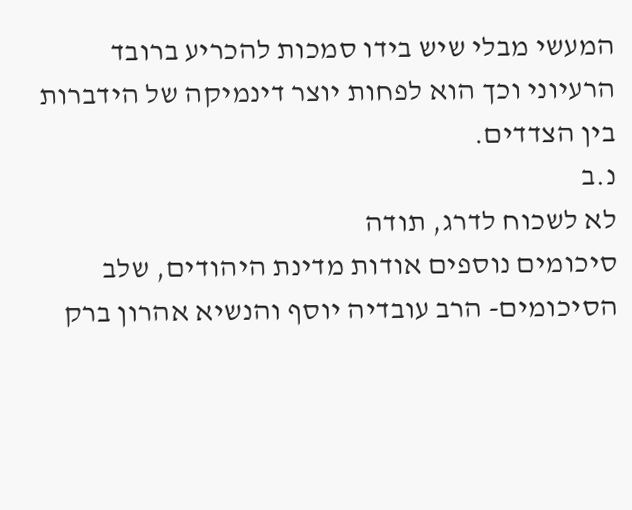המעשי מבלי שיש בידו סמכות להכריע ברובד הרעיוני וכך הוא לפחות יוצר דינמיקה של הידברות בין הצדדים.
נ.ב
לא לשכוח לדרג, תודה
סיכומים נוספים אודות מדינת היהודים, שלב הסיכומים- הרב עובדיה יוסף והנשיא אהרון ברק